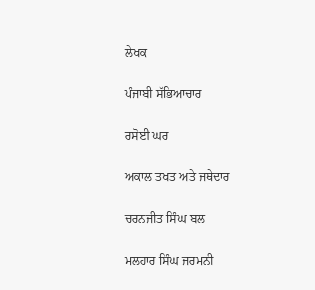ਲੇਖਕ

ਪੰਜਾਬੀ ਸੱਭਿਆਚਾਰ

ਰਸੋਈ ਘਰ

ਅਕਾਲ ਤਖਤ ਅਤੇ ਜਥੇਦਾਰ

ਚਰਨਜੀਤ ਸਿੰਘ ਬਲ

ਮਲਹਾਰ ਸਿੰਘ ਜਰਮਨੀ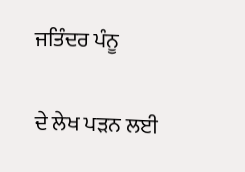ਜਤਿੰਦਰ ਪੰਨੂ

ਦੇ ਲੇਖ ਪੜਨ ਲਈ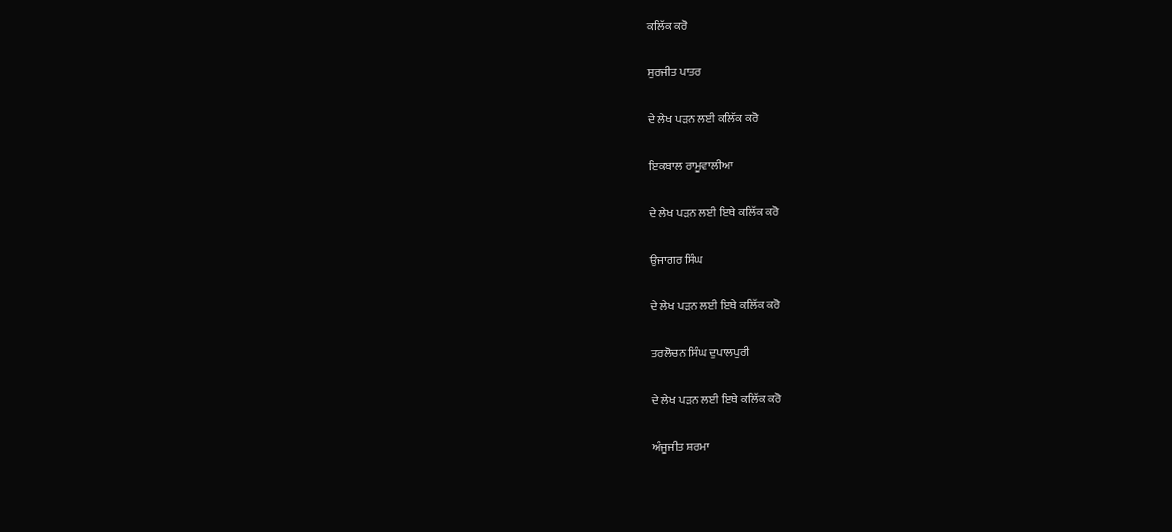ਕਲਿੱਕ ਕਰੋ

ਸੁਰਜੀਤ ਪਾਤਰ

ਦੇ ਲੇਖ ਪੜਨ ਲਈ ਕਲਿੱਕ ਕਰੋ

ਇਕਬਾਲ ਰਾਮੂਵਾਲੀਆ

ਦੇ ਲੇਖ ਪੜਨ ਲਈ ਇਥੇ ਕਲਿੱਕ ਕਰੋ

ਉਜਾਗਰ ਸਿੰਘ

ਦੇ ਲੇਖ ਪੜਨ ਲਈ ਇਥੇ ਕਲਿੱਕ ਕਰੋ

ਤਰਲੋਚਨ ਸਿੰਘ ਦੁਪਾਲਪੁਰੀ

ਦੇ ਲੇਖ ਪੜਨ ਲਈ ਇਥੇ ਕਲਿੱਕ ਕਰੋ

ਅੰਜੂਜੀਤ ਸ਼ਰਮਾ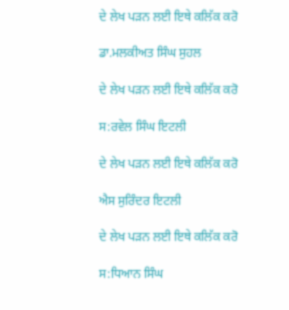ਦੇ ਲੇਖ ਪੜਨ ਲਈ ਇਥੇ ਕਲਿੱਕ ਕਰੋ

ਡਾ.ਮਲਕੀਅਤ ਸਿੰਘ ਸੁਹਲ

ਦੇ ਲੇਖ ਪੜਨ ਲਈ ਇਥੇ ਕਲਿੱਕ ਕਰੋ

ਸ:ਰਵੇਲ ਸਿੰਘ ਇਟਲੀ

ਦੇ ਲੇਖ ਪੜਨ ਲਈ ਇਥੇ ਕਲਿੱਕ ਕਰੋ

ਐਸ ਸੁਰਿੰਦਰ ਇਟਲੀ

ਦੇ ਲੇਖ ਪੜਨ ਲਈ ਇਥੇ ਕਲਿੱਕ ਕਰੋ

ਸ:ਧਿਆਨ ਸਿੰਘ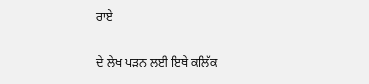ਰਾਏ

ਦੇ ਲੇਖ ਪੜਨ ਲਈ ਇਥੇ ਕਲਿੱਕ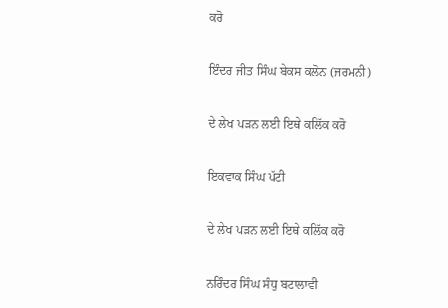ਕਰੋ

ਇੰਦਰ ਜੀਤ ਸਿੰਘ ਬੇਕਸ ਕਲੋਨ (ਜਰਮਨੀ)

ਦੇ ਲੇਖ ਪੜਨ ਲਈ ਇਥੇ ਕਲਿੱਕ ਕਰੋ

ਇਕਵਾਕ ਸਿੰਘ ਪੱਟੀ

ਦੇ ਲੇਖ ਪੜਨ ਲਈ ਇਥੇ ਕਲਿੱਕ ਕਰੋ

ਨਰਿੰਦਰ ਸਿੰਘ ਸੰਧੁ ਬਟਾਲਾਵੀ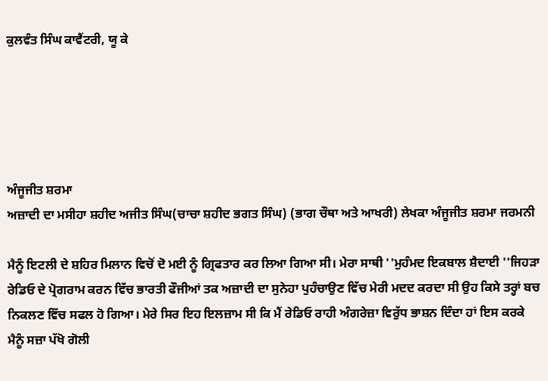ਕੁਲਵੰਤ ਸਿੰਘ ਕਾਵੈਂਟਰੀ, ਯੂ ਕੇ





ਅੰਜੂਜੀਤ ਸ਼ਰਮਾ
ਅਜ਼ਾਦੀ ਦਾ ਮਸੀਹਾ ਸ਼ਹੀਦ ਅਜੀਤ ਸਿੰਘ(ਚਾਚਾ ਸ਼ਹੀਦ ਭਗਤ ਸਿੰਘ) (ਭਾਗ ਚੌਥਾ ਅਤੇ ਆਖਰੀ) ਲੇਖਕਾ ਅੰਜੂਜੀਤ ਸ਼ਰਮਾ ਜਰਮਨੀ

ਮੈਨੂੰ ਇਟਲੀ ਦੇ ਸ਼ਹਿਰ ਮਿਲਾਨ ਵਿਚੋਂ ਦੋ ਮਈ ਨੂੰ ਗ੍ਰਿਫਤਾਰ ਕਰ ਲਿਆ ਗਿਆ ਸੀ। ਮੇਰਾ ਸਾਥੀ ''ਮੁਹੰਮਦ ਇਕਬਾਲ ਸ਼ੈਦਾਈ ''ਜਿਹੜਾ ਰੇਡਿਓ ਦੇ ਪ੍ਰੋਗਰਾਮ ਕਰਨ ਵਿੱਚ ਭਾਰਤੀ ਫੌਜੀਆਂ ਤਕ ਅਜ਼ਾਦੀ ਦਾ ਸੁਨੇਹਾ ਪੁਹੰਚਾਉਣ ਵਿੱਚ ਮੇਰੀ ਮਦਦ ਕਰਦਾ ਸੀ ਉਹ ਕਿਸੇ ਤਰ੍ਹਾਂ ਬਚ ਨਿਕਲਣ ਵਿੱਚ ਸਫਲ ਹੋ ਗਿਆ। ਮੇਰੇ ਸਿਰ ਇਹ ਇਲਜ਼ਾਮ ਸੀ ਕਿ ਮੈਂ ਰੇਡਿਓ ਰਾਹੀ ਅੰਗਰੇਜ਼ਾ ਵਿਰੁੱਧ ਭਾਸ਼ਨ ਦਿੰਦਾ ਹਾਂ ਇਸ ਕਰਕੇ ਮੈਨੂੰ ਸਜ਼ਾ ਪੱਖੋ ਗੋਲੀ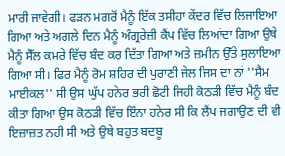ਮਾਰੀ ਜਾਵੇਗੀ। ਫੜਨ ਮਗਰੋਂ ਮੈਨੂੰ ਇੱਕ ਤਸੀਹਾ ਕੇਂਦਰ ਵਿੱਚ ਲਿਜਾਇਆ ਗਿਆ ਅਤੇ ਅਗਲੇ ਦਿਨ ਮੈਨੂੰ ਅੰਗ੍ਰਰੇਜ਼ੀ ਕੈਂਪ ਵਿੱਚ ਲਿਆਂਦਾ ਗਿਆ ਉਥੇ ਮੈਨੂੰ ਸੈੱਲ ਕਮਰੇ ਵਿੱਚ ਬੰਦ ਕਰ ਦਿੱਤਾ ਗਿਆ ਅਤੇ ਜ਼ਮੀਨ ਉੱਤੇ ਸੁਲਾਇਆ ਗਿਆ ਸੀ। ਫਿਰ ਮੈਨੂੰ ਰੋਮ ਸ਼ਹਿਰ ਦੀ ਪੁਰਾਣੀ ਜੇਲ ਜਿਸ ਦਾ ਨਾਂ ''ਸੈਮ ਮਾਈਕਲ'' ਸੀ ਉਸ ਘੁੱਪ ਹਨੇਰ ਭਰੀ ਛੋਟੀ ਜਿਹੀ ਕੋਠੜੀ ਵਿੱਚ ਮੈਨੂੰ ਬੰਦ ਕੀਤਾ ਗਿਆ ਉਸ ਕੋਠੜੀ ਵਿੱਚ ਇੰਨਾ ਹਨੇਰ ਸੀ ਕਿ ਲੈਂਪ ਜਗਾਉਣ ਦੀ ਵੀ ਇਜ਼ਾਜ਼ਤ ਨਹੀ ਸੀ ਅਤੇ ਉਥੇ ਬਹੁਤ ਬਦਬੂ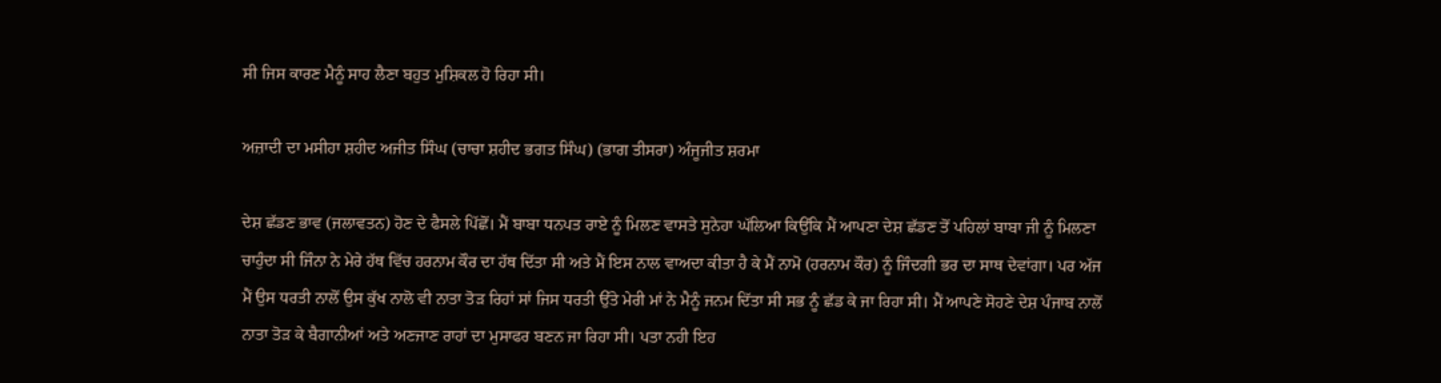ਸੀ ਜਿਸ ਕਾਰਣ ਮੈਨੂੰ ਸਾਹ ਲੈਣਾ ਬਹੁਤ ਮੁਸ਼ਿਕਲ ਹੋ ਰਿਹਾ ਸੀ।

ਅਜ਼ਾਦੀ ਦਾ ਮਸੀਹਾ ਸ਼ਹੀਦ ਅਜੀਤ ਸਿੰਘ (ਚਾਚਾ ਸ਼ਹੀਦ ਭਗਤ ਸਿੰਘ) (ਭਾਗ ਤੀਸਰਾ) ਅੰਜੂਜੀਤ ਸ਼ਰਮਾ

ਦੇਸ਼ ਛੱਡਣ ਭਾਵ (ਜਲਾਵਤਨ) ਹੋਣ ਦੇ ਫੈਸਲੇ ਪਿੱਛੋਂ। ਮੈਂ ਬਾਬਾ ਧਨਪਤ ਰਾਏ ਨੂੰ ਮਿਲਣ ਵਾਸਤੇ ਸੁਨੇਹਾ ਘੱਲਿਆ ਕਿਉਂਕਿ ਮੈਂ ਆਪਣਾ ਦੇਸ਼ ਛੱਡਣ ਤੋਂ ਪਹਿਲਾਂ ਬਾਬਾ ਜੀ ਨੂੰ ਮਿਲਣਾ ਚਾਹੁੰਦਾ ਸੀ ਜਿੰਨਾ ਨੇ ਮੇਰੇ ਹੱਥ ਵਿੱਚ ਹਰਨਾਮ ਕੌਰ ਦਾ ਹੱਥ ਦਿੱਤਾ ਸੀ ਅਤੇ ਮੈਂ ਇਸ ਨਾਲ ਵਾਅਦਾ ਕੀਤਾ ਹੈ ਕੇ ਮੈਂ ਨਾਮੋ (ਹਰਨਾਮ ਕੌਰ) ਨੂੰ ਜਿੰਦਗੀ ਭਰ ਦਾ ਸਾਥ ਦੇਵਾਂਗਾ। ਪਰ ਅੱਜ ਮੈਂ ਉਸ ਧਰਤੀ ਨਾਲੋਂ ਉਸ ਕੁੱਖ ਨਾਲੋ ਵੀ ਨਾਤਾ ਤੋੜ ਰਿਹਾਂ ਸਾਂ ਜਿਸ ਧਰਤੀ ਉੱਤੇ ਮੇਰੀ ਮਾਂ ਨੇ ਮੈਨੂੰ ਜਨਮ ਦਿੱਤਾ ਸੀ ਸਭ ਨੂੰ ਛੱਡ ਕੇ ਜਾ ਰਿਹਾ ਸੀ। ਮੈਂ ਆਪਣੇ ਸੋਹਣੇ ਦੇਸ਼ ਪੰਜਾਬ ਨਾਲੋਂ ਨਾਤਾ ਤੋੜ ਕੇ ਬੈਗਾਨੀਆਂ ਅਤੇ ਅਣਜਾਣ ਰਾਹਾਂ ਦਾ ਮੁਸਾਫਰ ਬਣਨ ਜਾ ਰਿਹਾ ਸੀ। ਪਤਾ ਨਹੀ ਇਹ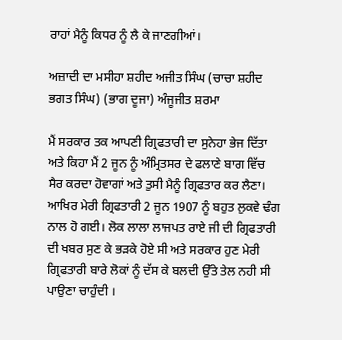ਰਾਹਾਂ ਮੈਨੂੰ ਕਿਧਰ ਨੂੰ ਲੈ ਕੇ ਜਾਣਗੀਆਂ।

ਅਜ਼ਾਦੀ ਦਾ ਮਸੀਹਾ ਸ਼ਹੀਦ ਅਜੀਤ ਸਿੰਘ (ਚਾਚਾ ਸ਼ਹੀਦ ਭਗਤ ਸਿੰਘ) (ਭਾਗ ਦੂਜਾ) ਅੰਜੂਜੀਤ ਸ਼ਰਮਾ

ਮੈਂ ਸਰਕਾਰ ਤਕ ਆਪਣੀ ਗ੍ਰਿਫਤਾਰੀ ਦਾ ਸੁਨੇਹਾ ਭੇਜ ਦਿੱਤਾ ਅਤੇ ਕਿਹਾ ਮੈਂ 2 ਜੂਨ ਨੂੰ ਅੰਮ੍ਰਿਤਸਰ ਦੇ ਫਲਾਣੇ ਬਾਗ ਵਿੱਚ ਸੈਰ ਕਰਦਾ ਹੋਵਾਗਾਂ ਅਤੇ ਤੁਸੀ ਮੈਨੂੰ ਗ੍ਰਿਫਤਾਰ ਕਰ ਲੈਣਾ। ਆਖਿਰ ਮੇਰੀ ਗ੍ਰਿਫਤਾਰੀ 2 ਜੂਨ 1907 ਨੂੰ ਬਹੁਤ ਲੁਕਵੇ ਢੰਗ ਨਾਲ ਹੋ ਗਈ। ਲੋਕ ਲਾਲਾ ਲਾਜਪਤ ਰਾਏ ਜੀ ਦੀ ਗ੍ਰਿਫਤਾਰੀ ਦੀ ਖਬਰ ਸੁਣ ਕੇ ਭੜਕੇ ਹੋਏ ਸੀ ਅਤੇ ਸਰਕਾਰ ਹੁਣ ਮੇਰੀ ਗ੍ਰਿਫਤਾਰੀ ਬਾਰੇ ਲੋਕਾਂ ਨੂੰ ਦੱਸ ਕੇ ਬਲਦੀ ਉੱਤੇ ਤੇਲ ਨਹੀ ਸੀ ਪਾਉਣਾ ਚਾਹੁੰਦੀ ।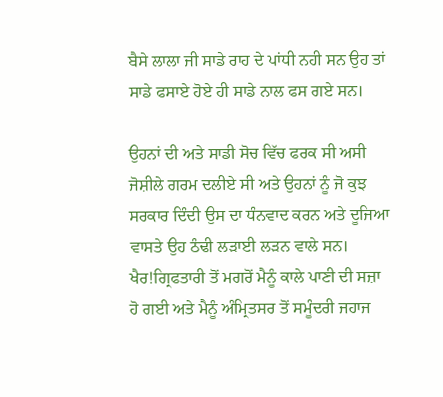ਬੈਸੇ ਲਾਲਾ ਜੀ ਸਾਡੇ ਰਾਹ ਦੇ ਪਾਂਧੀ ਨਹੀ ਸਨ ਉਹ ਤਾਂ ਸਾਡੇ ਫਸਾਏ ਹੋਏ ਹੀ ਸਾਡੇ ਨਾਲ ਫਸ ਗਏ ਸਨ।

ਉਹਨਾਂ ਦੀ ਅਤੇ ਸਾਡੀ ਸੋਚ ਵਿੱਚ ਫਰਕ ਸੀ ਅਸੀ ਜੋਸ਼ੀਲੇ ਗਰਮ ਦਲੀਏ ਸੀ ਅਤੇ ਉਹਨਾਂ ਨੂੰ ਜੋ ਕੁਝ ਸਰਕਾਰ ਦਿੰਦੀ ਉਸ ਦਾ ਧੰਨਵਾਦ ਕਰਨ ਅਤੇ ਦੂਜਿਆ ਵਾਸਤੇ ਉਹ ਠੰਢੀ ਲੜਾਈ ਲੜਨ ਵਾਲੇ ਸਨ। ਖੈਰ!ਗ੍ਰਿਫਤਾਰੀ ਤੋਂ ਮਗਰੋਂ ਮੈਨੂੰ ਕਾਲੇ ਪਾਣੀ ਦੀ ਸਜ਼ਾ ਹੋ ਗਈ ਅਤੇ ਮੈਨੂੰ ਅੰਮ੍ਰਿਤਸਰ ਤੋਂ ਸਮੂੰਦਰੀ ਜਹਾਜ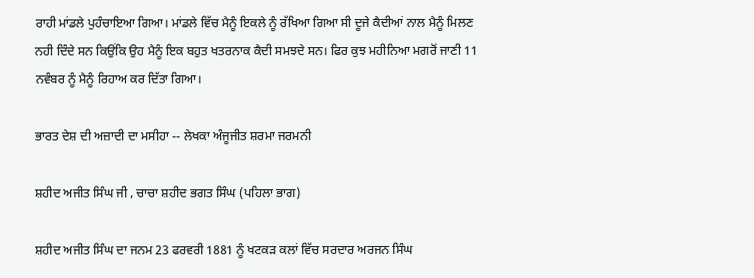ਰਾਹੀ ਮਾਂਡਲੇ ਪੁਹੰਚਾਇਆ ਗਿਆ। ਮਾਂਡਲੇ ਵਿੱਚ ਮੈਨੂੰ ਇਕਲੇ ਨੂੰ ਰੱਖਿਆ ਗਿਆ ਸੀ ਦੂਜੇ ਕੈਦੀਆਂ ਨਾਲ ਮੈਨੂੰ ਮਿਲਣ ਨਹੀ ਦਿੰਦੇ ਸਨ ਕਿਉਂਕਿ ਉਹ ਮੈਨੂੰ ਇਕ ਬਹੁਤ ਖਤਰਨਾਕ ਕੈਦੀ ਸਮਝਦੇ ਸਨ। ਫਿਰ ਕੁਝ ਮਹੀਨਿਆ ਮਗਰੋਂ ਜਾਣੀ 11 ਨਵੰਬਰ ਨੂੰ ਮੈਨੂੰ ਰਿਹਾਅ ਕਰ ਦਿੱਤਾ ਗਿਆ।

ਭਾਰਤ ਦੇਸ਼ ਦੀ ਅਜ਼ਾਦੀ ਦਾ ਮਸੀਹਾ -- ਲੇਖਕਾ ਅੰਜੂਜੀਤ ਸ਼ਰਮਾ ਜਰਮਨੀ

ਸ਼ਹੀਦ ਅਜੀਤ ਸਿੰਘ ਜੀ , ਚਾਚਾ ਸ਼ਹੀਦ ਭਗਤ ਸਿੰਘ (ਪਹਿਲਾ ਭਾਗ)

ਸ਼ਹੀਦ ਅਜੀਤ ਸਿੰਘ ਦਾ ਜਨਮ 23 ਫਰਵਰੀ 1881 ਨੂੰ ਖਟਕੜ ਕਲਾਂ ਵਿੱਚ ਸਰਦਾਰ ਅਰਜਨ ਸਿੰਘ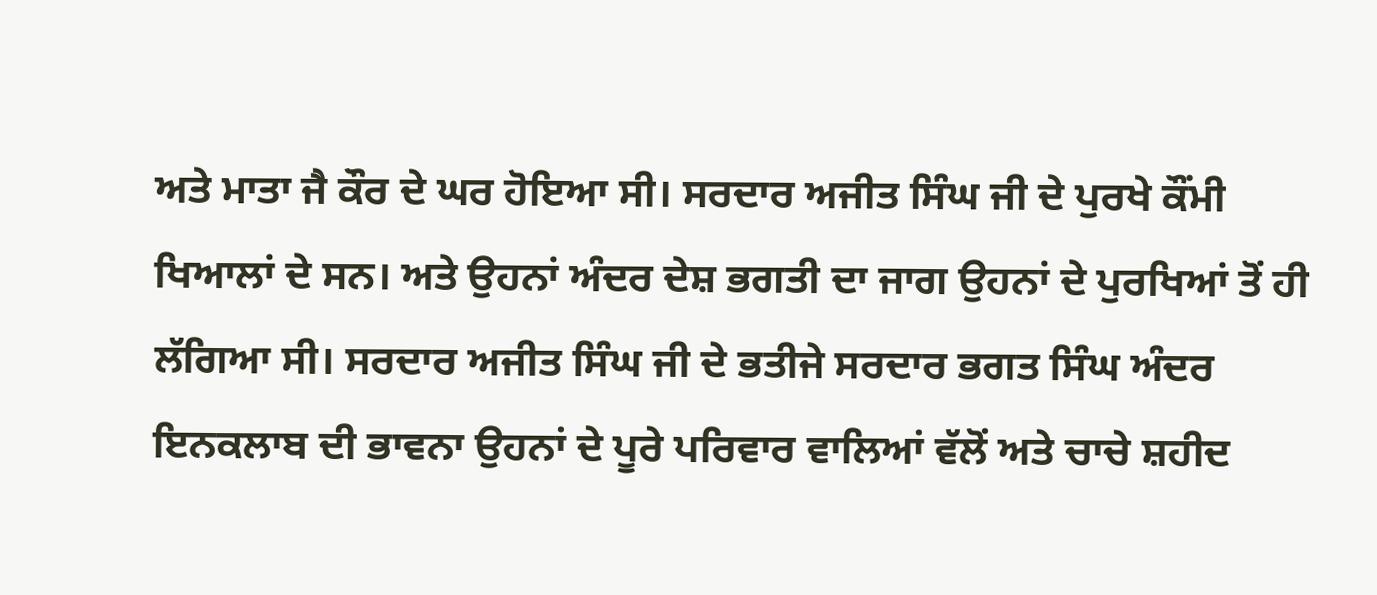ਅਤੇ ਮਾਤਾ ਜੈ ਕੌਰ ਦੇ ਘਰ ਹੋਇਆ ਸੀ। ਸਰਦਾਰ ਅਜੀਤ ਸਿੰਘ ਜੀ ਦੇ ਪੁਰਖੇ ਕੌਂਮੀ ਖਿਆਲਾਂ ਦੇ ਸਨ। ਅਤੇ ਉਹਨਾਂ ਅੰਦਰ ਦੇਸ਼ ਭਗਤੀ ਦਾ ਜਾਗ ਉਹਨਾਂ ਦੇ ਪੁਰਖਿਆਂ ਤੋਂ ਹੀ ਲੱਗਿਆ ਸੀ। ਸਰਦਾਰ ਅਜੀਤ ਸਿੰਘ ਜੀ ਦੇ ਭਤੀਜੇ ਸਰਦਾਰ ਭਗਤ ਸਿੰਘ ਅੰਦਰ ਇਨਕਲਾਬ ਦੀ ਭਾਵਨਾ ਉਹਨਾਂ ਦੇ ਪੂਰੇ ਪਰਿਵਾਰ ਵਾਲਿਆਂ ਵੱਲੋਂ ਅਤੇ ਚਾਚੇ ਸ਼ਹੀਦ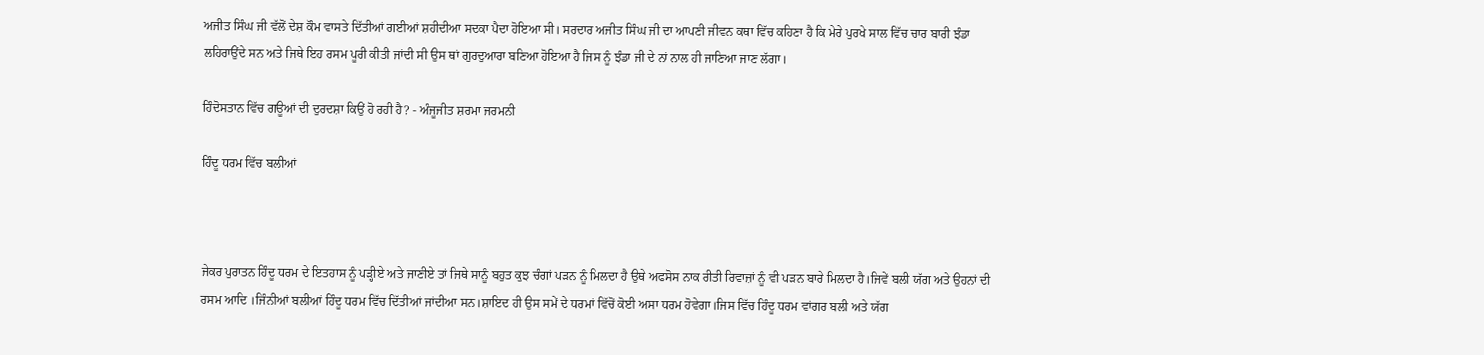ਅਜੀਤ ਸਿੰਘ ਜੀ ਵੱਲੋਂ ਦੇਸ਼ ਕੌਮ ਵਾਸਤੇ ਦਿੱਤੀਆਂ ਗਈਆਂ ਸ਼ਹੀਦੀਆ ਸਦਕਾ ਪੈਦਾ ਹੋਇਆ ਸੀ। ਸਰਦਾਰ ਅਜੀਤ ਸਿੰਘ ਜੀ ਦਾ ਆਪਣੀ ਜੀਵਨ ਕਥਾ ਵਿੱਚ ਕਹਿਣਾ ਹੈ ਕਿ ਮੇਰੇ ਪੁਰਖੇ ਸਾਲ ਵਿੱਚ ਚਾਰ ਬਾਰੀ ਝੰਡਾ ਲਹਿਰਾਉਂਦੇ ਸਨ ਅਤੇ ਜਿਥੇ ਇਹ ਰਸਮ ਪੂਰੀ ਕੀਤੀ ਜਾਂਦੀ ਸੀ ਉਸ ਥਾਂ ਗੁਰਦੁਆਰਾ ਬਣਿਆ ਹੋਇਆ ਹੈ ਜਿਸ ਨੂੰ ਝੰਡਾ ਜੀ ਦੇ ਨਾਂ ਨਾਲ ਹੀ ਜਾਣਿਆ ਜਾਣ ਲੱਗਾ।

ਹਿੰਦੋਸਤਾਨ ਵਿੱਚ ਗਊਆਂ ਦੀ ਦੁਰਦਸ਼ਾ ਕਿਉਂ ਹੋ ਰਹੀ ਹੈ? - ਅੰਜੂਜੀਤ ਸ਼ਰਮਾ ਜਰਮਨੀ

ਹਿੰਦੂ ਧਰਮ ਵਿੱਚ ਬਲੀਆਂ



ਜੇਕਰ ਪੁਰਾਤਨ ਹਿੰਦੂ ਧਰਮ ਦੇ ਇਤਹਾਸ ਨੂੰ ਪੜ੍ਹੀਏ ਅਤੇ ਜਾਣੀਏ ਤਾਂ ਜਿਥੇ ਸਾਨੂੰ ਬਹੁਤ ਕੁਝ ਚੰਗਾਂ ਪੜਨ ਨੂੰ ਮਿਲਦਾ ਹੈ ਉਥੇ ਅਫਸੋਸ ਨਾਕ ਰੀਤੀ ਰਿਵਾਜ਼ਾਂ ਨੂੰ ਵੀ ਪੜਨ ਬਾਰੇ ਮਿਲਦਾ ਹੈ।ਜਿਵੇਂ ਬਲੀ ਯੱਗ ਅਤੇ ਉਹਨਾਂ ਦੀ ਰਸਮ ਆਦਿ ।ਜਿੰਨੀਆਂ ਬਲੀਆਂ ਹਿੰਦੂ ਧਰਮ ਵਿੱਚ ਦਿੱਤੀਆਂ ਜਾਂਦੀਆ ਸਨ।ਸ਼ਾਇਦ ਹੀ ਉਸ ਸਮੇਂ ਦੇ ਧਰਮਾਂ ਵਿੱਚੋਂ ਕੋਈ ਅਸਾ ਧਰਮ ਹੋਵੇਗਾ।ਜਿਸ ਵਿੱਚ ਹਿੰਦੂ ਧਰਮ ਵਾਂਗਰ ਬਲੀ ਅਤੇ ਯੱਗ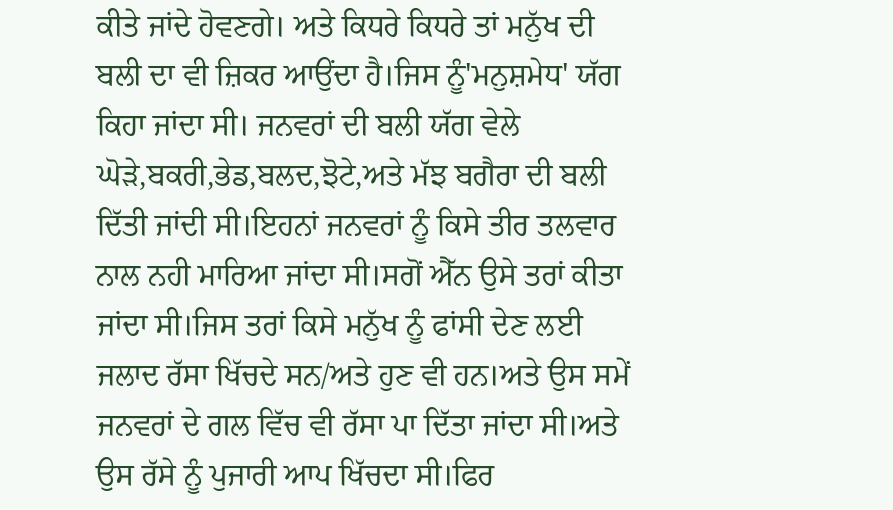ਕੀਤੇ ਜਾਂਦੇ ਹੋਵਣਗੇ। ਅਤੇ ਕਿਧਰੇ ਕਿਧਰੇ ਤਾਂ ਮਨੁੱਖ ਦੀ ਬਲੀ ਦਾ ਵੀ ਜ਼ਿਕਰ ਆਉਂਦਾ ਹੈ।ਜਿਸ ਨੂੰ'ਮਨੁਸ਼ਮੇਧ' ਯੱਗ ਕਿਹਾ ਜਾਂਦਾ ਸੀ। ਜਨਵਰਾਂ ਦੀ ਬਲੀ ਯੱਗ ਵੇਲੇ ਘੋੜੇ,ਬਕਰੀ,ਭੇਡ,ਬਲਦ,ਝੋਟੇ,ਅਤੇ ਮੱਝ ਬਗੈਰਾ ਦੀ ਬਲੀ ਦਿੱਤੀ ਜਾਂਦੀ ਸੀ।ਇਹਨਾਂ ਜਨਵਰਾਂ ਨੂੰ ਕਿਸੇ ਤੀਰ ਤਲਵਾਰ ਨਾਲ ਨਹੀ ਮਾਰਿਆ ਜਾਂਦਾ ਸੀ।ਸਗੋਂ ਐੱਨ ਉਸੇ ਤਰਾਂ ਕੀਤਾ ਜਾਂਦਾ ਸੀ।ਜਿਸ ਤਰਾਂ ਕਿਸੇ ਮਨੁੱਖ ਨੂੰ ਫਾਂਸੀ ਦੇਣ ਲਈ ਜਲਾਦ ਰੱਸਾ ਖਿੱਚਦੇ ਸਨ/ਅਤੇ ਹੁਣ ਵੀ ਹਨ।ਅਤੇ ਉਸ ਸਮੇਂ ਜਨਵਰਾਂ ਦੇ ਗਲ ਵਿੱਚ ਵੀ ਰੱਸਾ ਪਾ ਦਿੱਤਾ ਜਾਂਦਾ ਸੀ।ਅਤੇ ਉਸ ਰੱਸੇ ਨੂੰ ਪੁਜਾਰੀ ਆਪ ਖਿੱਚਦਾ ਸੀ।ਫਿਰ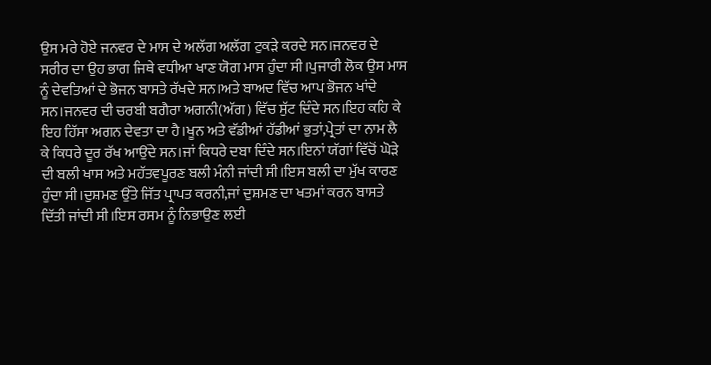ਉਸ ਮਰੇ ਹੋਏ ਜਨਵਰ ਦੇ ਮਾਸ ਦੇ ਅਲੱਗ ਅਲੱਗ ਟੁਕੜੇ ਕਰਦੇ ਸਨ।ਜਨਵਰ ਦੇ ਸਰੀਰ ਦਾ ਉਹ ਭਾਗ ਜਿਥੇ ਵਧੀਆ ਖਾਣ ਯੋਗ ਮਾਸ ਹੁੰਦਾ ਸੀ।ਪੁਜਾਰੀ ਲੋਕ ਉਸ ਮਾਸ ਨੂੰ ਦੇਵਤਿਆਂ ਦੇ ਭੋਜਨ ਬਾਸਤੇ ਰੱਖਦੇ ਸਨ।ਅਤੇ ਬਾਅਦ ਵਿੱਚ ਆਪ ਭੋਜਨ ਖਾਂਦੇ ਸਨ।ਜਨਵਰ ਦੀ ਚਰਬੀ ਬਗੈਰਾ ਅਗਨੀ(ਅੱਗ) ਵਿੱਚ ਸੁੱਟ ਦਿੰਦੇ ਸਨ।ਇਹ ਕਹਿ ਕੇ ਇਹ ਹਿੱਸਾ ਅਗਨ ਦੇਵਤਾ ਦਾ ਹੈ।ਖੂਨ ਅਤੇ ਵੱਡੀਆਂ ਹੱਡੀਆਂ ਭੁਤਾਂ,ਪ੍ਰੇਤਾਂ ਦਾ ਨਾਮ ਲੈ ਕੇ ਕਿਧਰੇ ਦੂਰ ਰੱਖ ਆਉਂਦੇ ਸਨ।ਜਾਂ ਕਿਧਰੇ ਦਬਾ ਦਿੰਦੇ ਸਨ।ਇਨਾਂ ਯੱਗਾਂ ਵਿੱਚੋਂ ਘੋੜੇ ਦੀ ਬਲੀ ਖਾਸ ਅਤੇ ਮਹੱਤਵਪੂਰਣ ਬਲੀ ਮੰਨੀ ਜਾਂਦੀ ਸੀ।ਇਸ ਬਲੀ ਦਾ ਮੁੱਖ ਕਾਰਣ ਹੁੰਦਾ ਸੀ।ਦੁਸ਼ਮਣ ਉੱਤੇ ਜਿੱਤ ਪ੍ਰਾਪਤ ਕਰਨੀ,ਜਾਂ ਦੁਸ਼ਮਣ ਦਾ ਖਤਮਾਂ ਕਰਨ ਬਾਸਤੇ ਦਿੱਤੀ ਜਾਂਦੀ ਸੀ।ਇਸ ਰਸਮ ਨੂੰ ਨਿਭਾਉਣ ਲਈ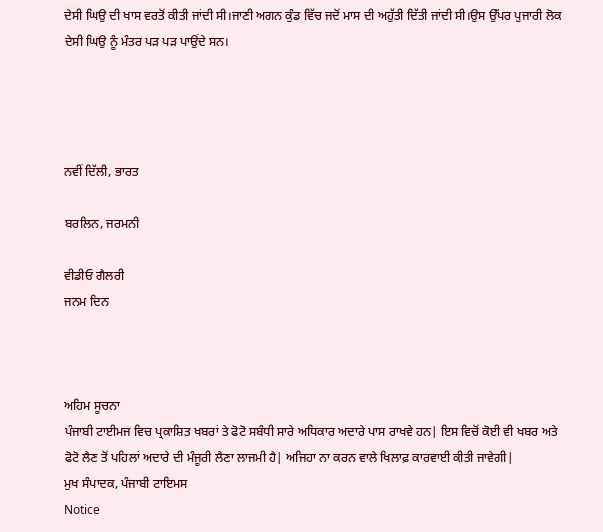ਦੇਸੀ ਘਿਉ ਦੀ ਖਾਸ ਵਰਤੋਂ ਕੀਤੀ ਜਾਂਦੀ ਸੀ।ਜਾਣੀ ਅਗਨ ਕੁੰਡ ਵਿੱਚ ਜਦੋਂ ਮਾਸ ਦੀ ਅਹੁੱਤੀ ਦਿੱਤੀ ਜਾਂਦੀ ਸੀ।ਉਸ ਉੱਪਰ ਪੁਜਾਰੀ ਲੋਕ ਦੇਸੀ ਘਿਉ ਨੂੰ ਮੰਤਰ ਪੜ ਪੜ ਪਾਉਂਦੇ ਸਨ।




ਨਵੀਂ ਦਿੱਲੀ, ਭਾਰਤ

ਬਰਲਿਨ, ਜਰਮਨੀ

ਵੀਡੀਓ ਗੈਲਰੀ
ਜਨਮ ਦਿਨ



ਅਹਿਮ ਸੂਚਨਾ
ਪੰਜਾਬੀ ਟਾਈਮਜ ਵਿਚ ਪ੍ਰਕਾਸ਼ਿਤ ਖਬਰਾਂ ਤੇ ਫੋਟੋ ਸਬੰਧੀ ਸਾਰੇ ਅਧਿਕਾਰ ਅਦਾਰੇ ਪਾਸ ਰਾਖਵੇ ਹਨ| ਇਸ ਵਿਚੋਂ ਕੋਈ ਵੀ ਖਬਰ ਅਤੇ ਫੋਟੋ ਲੈਣ ਤੋਂ ਪਹਿਲਾਂ ਅਦਾਰੇ ਦੀ ਮੰਜੂਰੀ ਲੈਣਾ ਲਾਜਮੀ ਹੈ| ਅਜਿਹਾ ਨਾ ਕਰਨ ਵਾਲੇ ਖਿਲਾਫ਼ ਕਾਰਵਾਈ ਕੀਤੀ ਜਾਵੇਗੀ|
ਮੁਖ ਸੰਪਾਦਕ, ਪੰਜਾਬੀ ਟਾਇਮਸ
Notice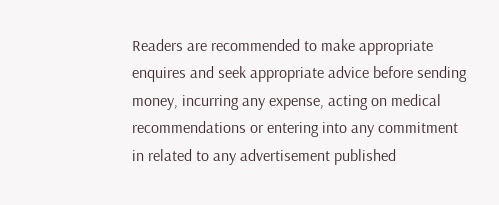Readers are recommended to make appropriate enquires and seek appropriate advice before sending money, incurring any expense, acting on medical recommendations or entering into any commitment in related to any advertisement published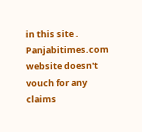in this site . Panjabitimes.com website doesn't vouch for any claims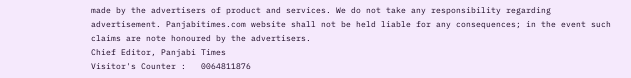made by the advertisers of product and services. We do not take any responsibility regarding advertisement. Panjabitimes.com website shall not be held liable for any consequences; in the event such claims are note honoured by the advertisers.
Chief Editor, Panjabi Times
Visitor's Counter :   0064811876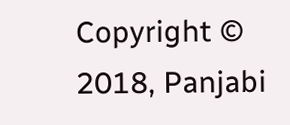Copyright © 2018, Panjabi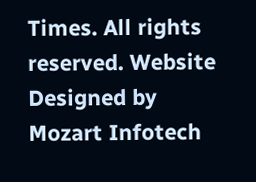Times. All rights reserved. Website Designed by Mozart Infotech